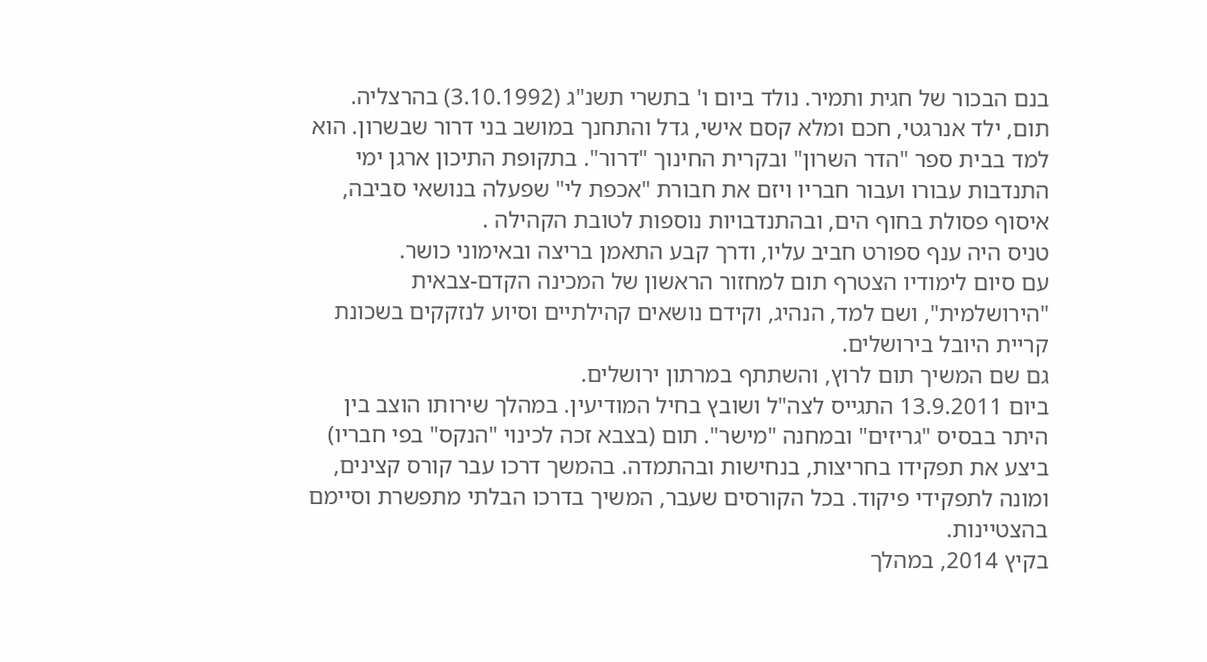בנם הבכור של חגית ותמיר. נולד ביום ו' בתשרי תשנ"ג (3.10.1992) בהרצליה.
תום, ילד אנרגטי, חכם ומלא קסם אישי, גדל והתחנך במושב בני דרור שבשרון. הוא למד בבית ספר "הדר השרון" ובקרית החינוך "דרור". בתקופת התיכון ארגן ימי התנדבות עבורו ועבור חבריו ויזם את חבורת "אכפת לי" שפעלה בנושאי סביבה, איסוף פסולת בחוף הים, ובהתנדבויות נוספות לטובת הקהילה .
טניס היה ענף ספורט חביב עליו, ודרך קבע התאמן בריצה ובאימוני כושר.
עם סיום לימודיו הצטרף תום למחזור הראשון של המכינה הקדם-צבאית "הירושלמית", ושם למד, הנהיג, וקידם נושאים קהילתיים וסיוע לנזקקים בשכונת קריית היובל בירושלים.
גם שם המשיך תום לרוץ, והשתתף במרתון ירושלים.
ביום 13.9.2011 התגייס לצה"ל ושובץ בחיל המודיעין. במהלך שירותו הוצב בין היתר בבסיס "גריזים" ובמחנה "מישר". תום (בצבא זכה לכינוי "הנקס" בפי חבריו) ביצע את תפקידו בחריצות, בנחישות ובהתמדה. בהמשך דרכו עבר קורס קצינים, ומונה לתפקידי פיקוד. בכל הקורסים שעבר, המשיך בדרכו הבלתי מתפשרת וסיימם בהצטיינות.
בקיץ 2014, במהלך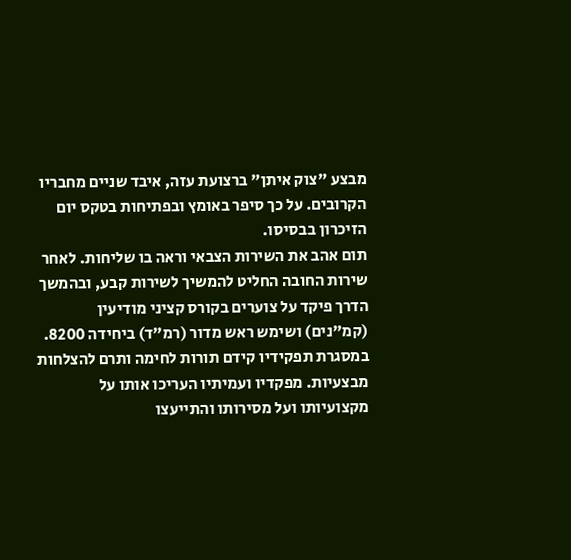מבצע "צוק איתן" ברצועת עזה, איבד שניים מחבריו הקרובים. על כך סיפר באומץ ובפתיחות בטקס יום הזיכרון בבסיסו.
תום אהב את השירות הצבאי וראה בו שליחות. לאחר שירות החובה החליט להמשיך לשירות קבע, ובהמשך הדרך פיקד על צוערים בקורס קציני מודיעין (קמ"נים) ושימש ראש מדור (רמ"ד) ביחידה 8200. במסגרת תפקידיו קידם תורות לחימה ותרם להצלחות מבצעיות. מפקדיו ועמיתיו העריכו אותו על מקצועיותו ועל מסירותו והתייעצו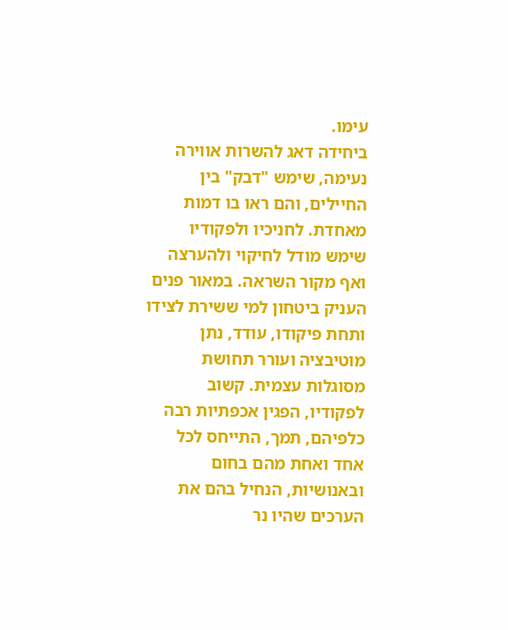עימו.
ביחידה דאג להשרות אווירה נעימה, שימש "דבק" בין החיילים, והם ראו בו דמות מאחדת. לחניכיו ולפקודיו שימש מודל לחיקוי ולהערצה ואף מקור השראה. במאור פנים העניק ביטחון למי ששירת לצידו ותחת פיקודו, עודד, נתן מוטיבציה ועורר תחושת מסוגלות עצמית. קשוב לפקודיו, הפגין אכפתיות רבה כלפיהם, תמך, התייחס לכל אחד ואחת מהם בחום ובאנושיות, הנחיל בהם את הערכים שהיו נר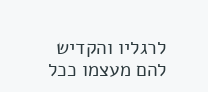לרגליו והקדיש להם מעצמו ככל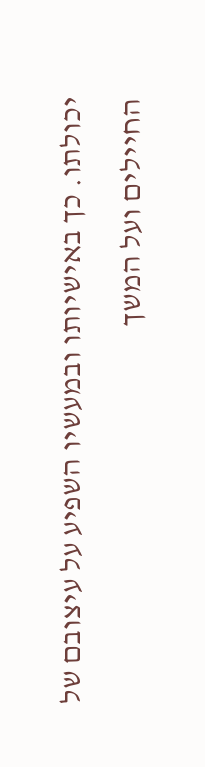יכולתו. כך באישיותו ובמעשיו השפיע על עיצובם של החיילים ועל המשך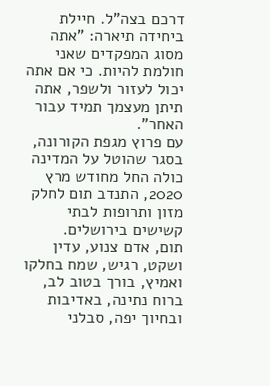דרכם בצה"ל. חיילת ביחידה תיארה: "אתה מסוג המפקדים שאני חולמת להיות. כי אם אתה יכול לעזור ולשפר, אתה תיתן מעצמך תמיד עבור האחר".
עם פרוץ מגפת הקורונה, בסגר שהוטל על המדינה כולה החל מחודש מרץ 2020, התנדב תום לחלק מזון ותרופות לבתי קשישים בירושלים.
תום, אדם צנוע, עדין ושקט, רגיש, שמח בחלקו ואמיץ, בורך בטוב לב, ברוח נתינה, באדיבות ובחיוך יפה, סבלני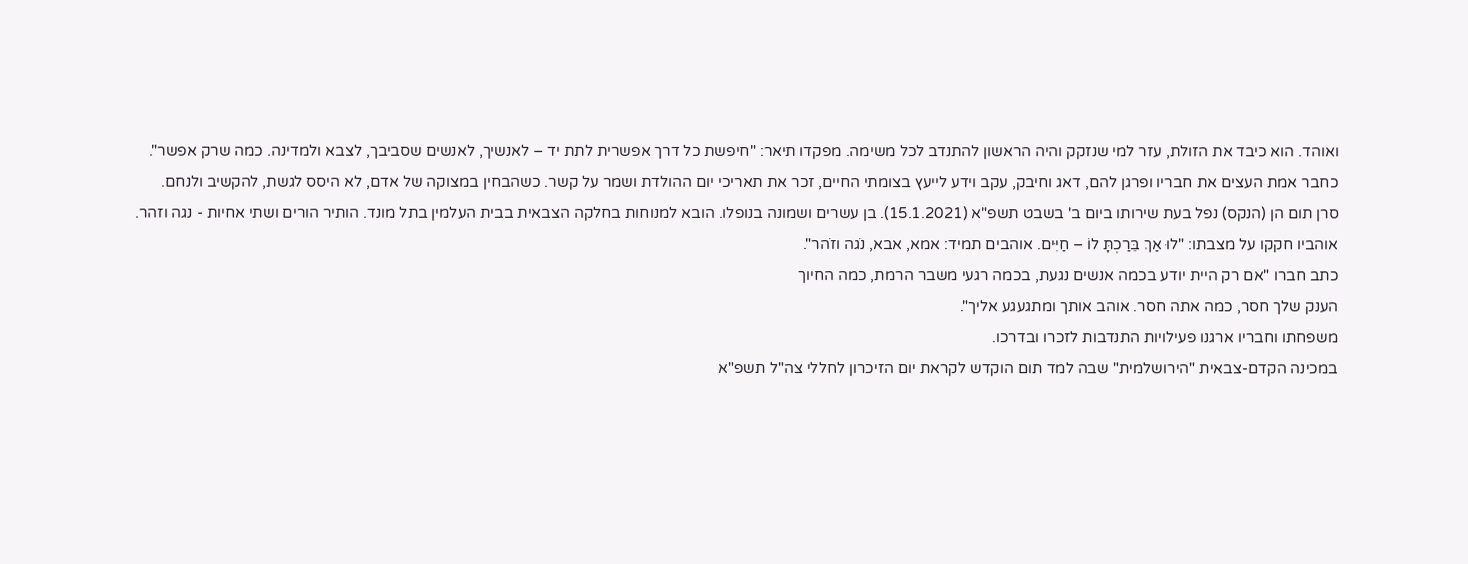ואוהד. הוא כיבד את הזולת, עזר למי שנזקק והיה הראשון להתנדב לכל משימה. מפקדו תיאר: "חיפשת כל דרך אפשרית לתת יד – לאנשיך, לאנשים שסביבך, לצבא ולמדינה. כמה שרק אפשר".
כחבר אמת העצים את חבריו ופרגן להם, דאג וחיבק, עקב וידע לייעץ בצומתי החיים, זכר את תאריכי יום ההולדת ושמר על קשר. כשהבחין במצוקה של אדם, לא היסס לגשת, להקשיב ולנחם.
סרן תום הן (הנקס) נפל בעת שירותו ביום ב' בשבט תשפ"א (15.1.2021). בן עשרים ושמונה בנופלו. הובא למנוחות בחלקה הצבאית בבית העלמין בתל מונד. הותיר הורים ושתי אחיות - נגה וזהר.
אוהביו חקקו על מצבתו: "לוּ אַךְ בֵּרַכְתָּ לוֹ – חַיִּים. אוהבים תמיד: אמא, אבא, נֹגה וזֹהר".
כתב חברו "אם רק היית יודע בכמה אנשים נגעת, בכמה רגעי משבר הרמת, כמה החיוך
הענק שלך חסר, כמה אתה חסר. אוהב אותך ומתגעגע אליך".
משפחתו וחבריו ארגנו פעילויות התנדבות לזכרו ובדרכו.
במכינה הקדם-צבאית "הירושלמית" שבה למד תום הוקדש לקראת יום הזיכרון לחללי צה"ל תשפ"א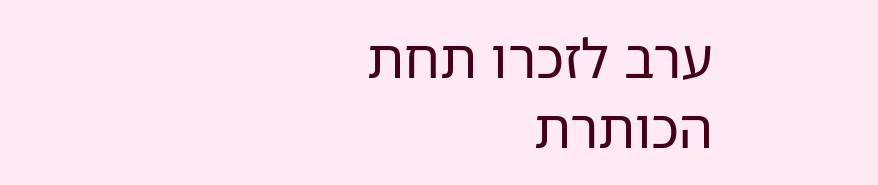ערב לזכרו תחת הכותרת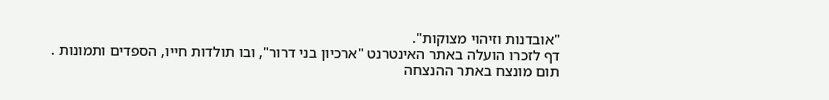"אובדנות וזיהוי מצוקות".
דף לזכרו הועלה באתר האינטרנט "ארכיון בני דרור", ובו תולדות חייו, הספדים ותמונות .
תום מונצח באתר ההנצחה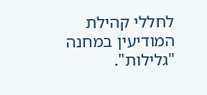לחללי קהילת המודיעין במחנה "גלילות".